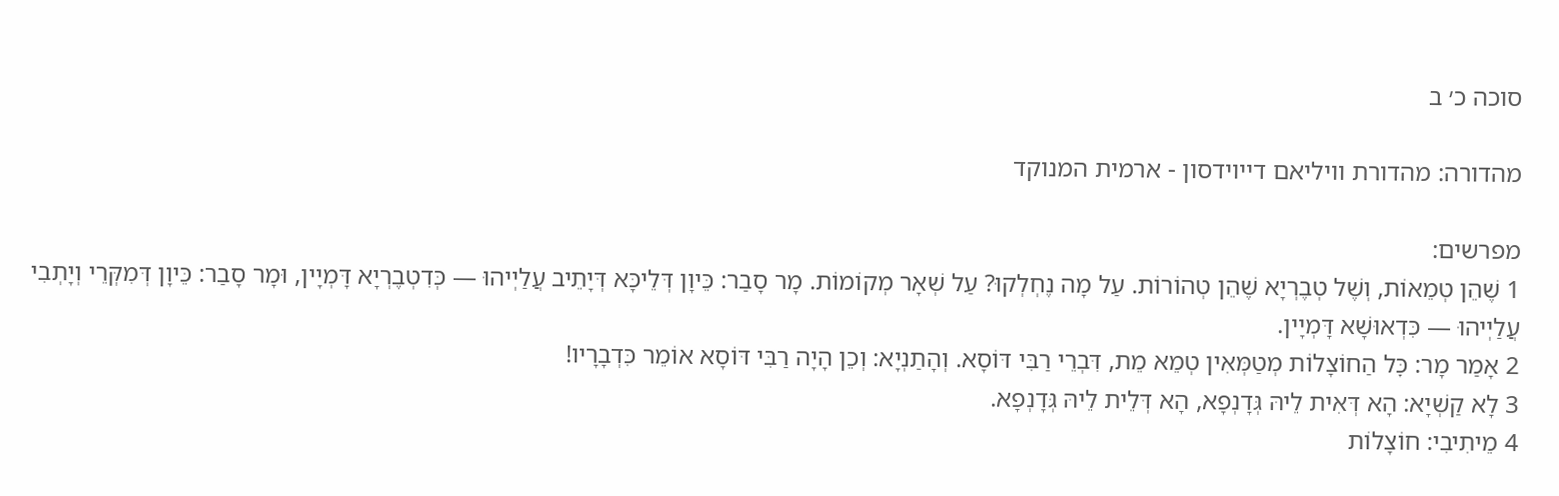סוכה כ׳ ב

מהדורה: מהדורת וויליאם דייוידסון - ארמית המנוקד

מפרשים:
1 שֶׁהֵן טְמֵאוֹת, וְשֶׁל טְבֶרְיָא שֶׁהֵן טְהוֹרוֹת. עַל מָה נֶחְלְקוּ? עַל שְׁאָר מְקוֹמוֹת. מָר סָבַר: כֵּיוָן דְּלֵיכָּא דְּיָתֵיב עֲלַיְיהוּ — כְּדִטְבֶרְיָא דָּמְיָין, וּמָר סָבַר: כֵּיוָן דְּמִקְּרֵי וְיָתְבִי עֲלַיְיהוּ — כִּדְאוּשָׁא דָּמְיָין.
2 אָמַר מָר: כׇּל הַחוֹצָלוֹת מְטַמְּאִין טְמֵא מֵת, דִּבְרֵי רַבִּי דּוֹסָא. וְהָתַנְיָא: וְכֵן הָיָה רַבִּי דּוֹסָא אוֹמֵר כִּדְבָרָיו!
3 לָא קַשְׁיָא: הָא דְּאִית לֵיהּ גְּדָנְפָא, הָא דְּלֵית לֵיהּ גְּדָנְפָא.
4 מֵיתִיבִי: חוֹצָלוֹת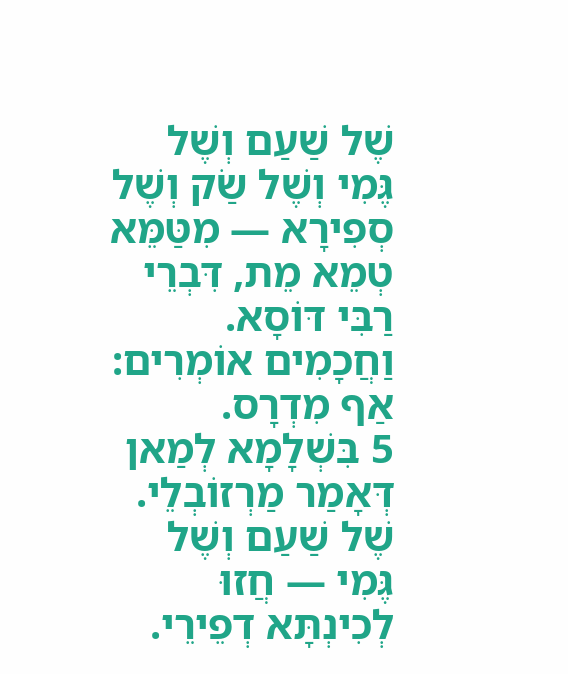שֶׁל שַׁעַם וְשֶׁל גֶּמִי וְשֶׁל שַׂק וְשֶׁל סְפִירָא — מִטַּמֵּא טְמֵא מֵת, דִּבְרֵי רַבִּי דּוֹסָא. וַחֲכָמִים אוֹמְרִים: אַף מִדְרָס.
5 בִּשְׁלָמָא לְמַאן דְּאָמַר מַרְזוֹבְלֵי. שֶׁל שַׁעַם וְשֶׁל גֶּמִי — חֲזוּ לְכִינְתָּא דְפֵירֵי.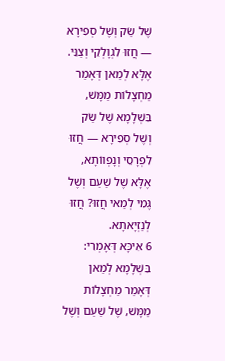שֶׁל שַׂק וְשֶׁל סְפִירָא — חֲזוּ לִגְוָלְקֵי וְצַנֵּי. אֶלָּא לְמַאן דְּאָמַר מַחְצָלוֹת מַמָּשׁ, בִּשְׁלָמָא שֶׁל שַׂק וְשֶׁל סְפִירָא — חֲזוּ לִפְרָסֵי וְנָפְווֹתָא, אֶלָּא שֶׁל שַׁעַם וְשֶׁל גֶּמִי לְמַאי חֲזוּ? חֲזוּ לְנַזְיָאתָא.
6 אִיכָּא דְּאָמְרִי: בִּשְׁלָמָא לְמַאן דְּאָמַר מַחְצָלוֹת מַמָּשׁ, שֶׁל שַׁעַם וְשֶׁל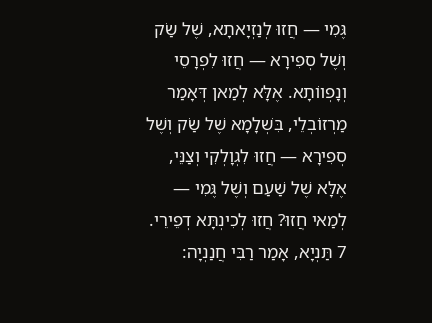גֶּמִי — חֲזוּ לְנַזְיָאתָא, שֶׁל שַׂק וְשֶׁל סְפִירָא — חֲזוּ לִפְרָסֵי וְנָפְווֹתָא. אֶלָּא לְמַאן דְּאָמַר מַרְזוֹבְלֵי, בִּשְׁלָמָא שֶׁל שַׂק וְשֶׁל סְפִירָא — חֲזוּ לִגְוָלְקִי וְצַנֵּי, אֶלָּא שֶׁל שַׁעַם וְשֶׁל גֶּמִי — לְמַאי חֲזוּ? חֲזוּ לְכִינְתָּא דְפֵירֵי.
7 תַּנְיָא, אָמַר רַבִּי חֲנַנְיָה: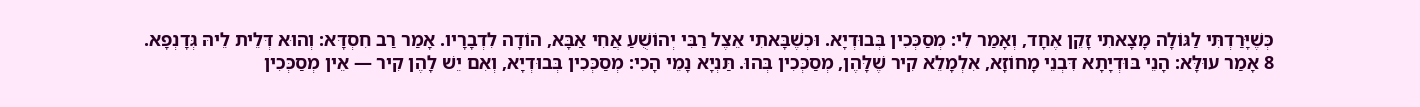כְּשֶׁיָּרַדְתִּי לַגּוֹלָה מָצָאתִי זָקֵן אֶחָד, וְאָמַר לִי: מְסַכְּכִין בְּבוּדְיָא. וּכְשֶׁבָּאתִי אֵצֶל רַבִּי יְהוֹשֻׁעַ אֲחִי אַבָּא, הוֹדָה לִדְבָרָיו. אָמַר רַב חִסְדָּא: וְהוּא דְּלֵית לֵיהּ גְּדָנְפָא.
8 אָמַר עוּלָּא: הָנֵי בּוּדְיָתָא דִּבְנֵי מָחוֹזָא, אִלְמָלֵא קִיר שֶׁלָּהֶן, מְסַכְּכִין בְּהוּ. תַּנְיָא נָמֵי הָכִי: מְסַכְּכִין בְּבוּדְיָא, וְאִם יֵשׁ לָהֶן קִיר — אֵין מְסַכְּכִין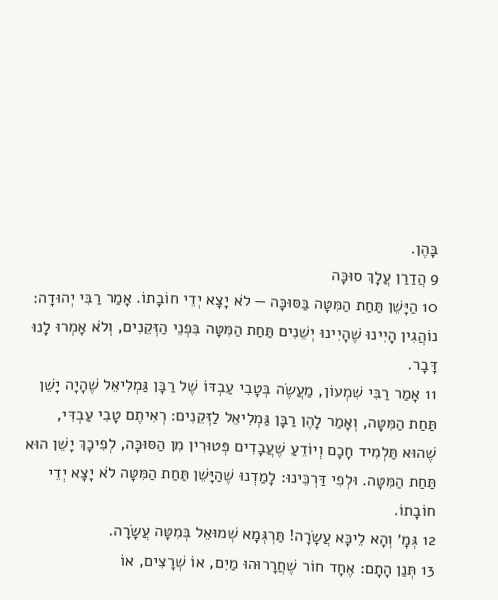בָּהֶן.
9 הֲדַרַן עֲלָךְ סוּכָּה
10 הַיָּשֵׁן תַּחַת הַמִּטָּה בַּסּוּכָּה — לֹא יָצָא יְדֵי חוֹבָתוֹ. אָמַר רַבִּי יְהוּדָה: נוֹהֲגִין הָיִינוּ שֶׁהָיִינוּ יְשֵׁנִים תַּחַת הַמִּטָּה בִּפְנֵי הַזְּקֵנִים, וְלֹא אָמְרוּ לָנוּ דָּבָר.
11 אָמַר רַבִּי שִׁמְעוֹן, מַעֲשֶׂה בְּטָבִי עַבְדּוֹ שֶׁל רַבָּן גַּמְלִיאֵל שֶׁהָיָה יָשֵׁן תַּחַת הַמִּטָּה, וְאָמַר לָהֶן רַבָּן גַּמְלִיאֵל לַזְּקֵנִים: רְאִיתֶם טָבִי עַבְדִּי, שֶׁהוּא תַּלְמִיד חָכָם וְיוֹדֵעַ שֶׁעֲבָדִים פְּטוּרִין מִן הַסּוּכָּה, לְפִיכָךְ יָשֵׁן הוּא תַּחַת הַמִּטָּה. וּלְפִי דַּרְכֵּינוּ: לָמַדְנוּ שֶׁהַיָּשֵׁן תַּחַת הַמִּטָּה לֹא יָצָא יְדֵי חוֹבָתוֹ.
12 גְּמָ׳ וְהָא לֵיכָּא עֲשָׂרָה! תַּרְגְּמָא שְׁמוּאֵל בְּמִטָּה עֲשָׂרָה.
13 תְּנַן הָתָם: אֶחָד חוֹר שֶׁחֲרָרוּהוּ מַיִם, אוֹ שְׁרָצִים, אוֹ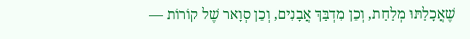שֶׁאֲכָלַתּוּ מְלַחַת, וְכֵן מִדְבַּךְ אֲבָנִים, וְכֵן סְוָאר שֶׁל קוֹרוֹת —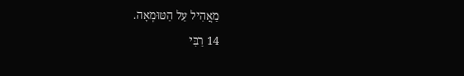מַאֲהִיל עַל הַטּוּמְאָה.
14 רַבִּי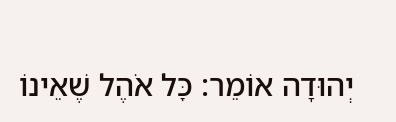יְהוּדָה אוֹמֵר: כׇּל אֹהֶל שֶׁאֵינוֹ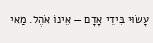עָשׂוּי בִּידֵי אָדָם — אֵינוֹ אֹהֶל. מַאי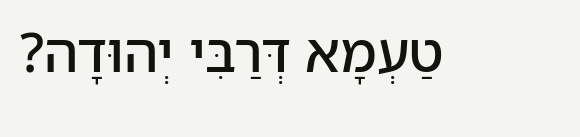טַעְמָא דְּרַבִּי יְהוּדָה?